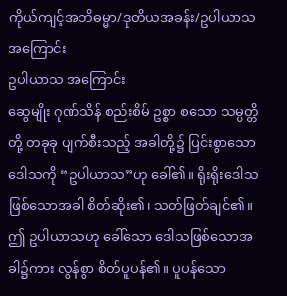ကိုယ်ကျင့်အဘိဓမ္မာ/ဒုတိယအခန်း/ဥပါယာသ အကြောင်း
ဥပါယာသ အကြောင်း
ဆွေမျိုး ဂုဏ်သိန် စည်းစိမ် ဥစ္စာ စသော သမ္ပတ္တိတို့ တခုခု ပျက်စီးသည့် အခါတို့၌ ပြင်းစွာသော ဒေါသကို “ဥပါယာသ”ဟု ခေါ်၏။ ရိုးရိုးဒေါသ ဖြစ်သောအခါ စိတ်ဆိုး၏၊ သတ်ဖြတ်ချင်၏။ ဤ ဥပါယာသဟု ခေါ်သော ဒေါသဖြစ်သောအခါ၌ကား လွန်စွာ စိတ်ပူပန်၏။ ပူပန်သော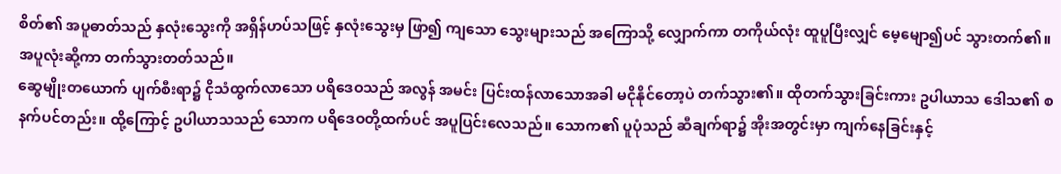စိတ်၏ အပူဓာတ်သည် နှလုံးသွေးကို အရှိန်ဟပ်သဖြင့် နှလုံးသွေးမှ ဖြာ၍ ကျသော သွေးများသည် အကြောသို့ လျှောက်ကာ တကိုယ်လုံး ထူပူပြီးလျှင် မေ့မျော၍ပင် သွားတက်၏။ အပူလုံးဆို့ကာ တက်သွားတတ်သည်။
ဆွေမျိုးတယောက် ပျက်စီးရာ၌ ငိုသံထွက်လာသော ပရိဒေဝသည် အလွန် အမင်း ပြင်းထန်လာသောအခါ မငိုနိုင်တော့ပဲ တက်သွား၏။ ထိုတက်သွားခြင်းကား ဥပါယာသ ဒေါသ၏ စနက်ပင်တည်း။ ထို့ကြောင့် ဥပါယာသသည် သောက ပရိဒေဝတို့ထက်ပင် အပူပြင်းလေသည်။ သောက၏ ပူပုံသည် ဆီချက်ရာ၌ အိုးအတွင်းမှာ ကျက်နေခြင်းနှင့်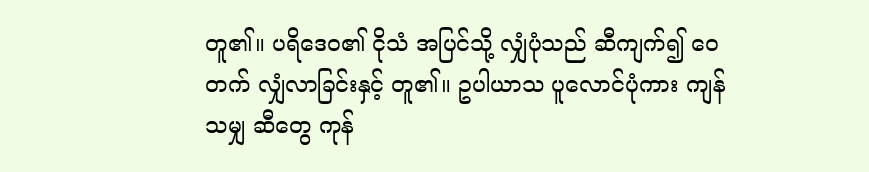တူ၏။ ပရိဒေဝ၏ ငိုသံ အပြင်သို့ လျှံပုံသည် ဆီကျက်၍ ဝေတက် လျှံလာခြင်းနှင့် တူ၏။ ဥပါယာသ ပူလောင်ပုံကား ကျန်သမျှ ဆီတွေ ကုန်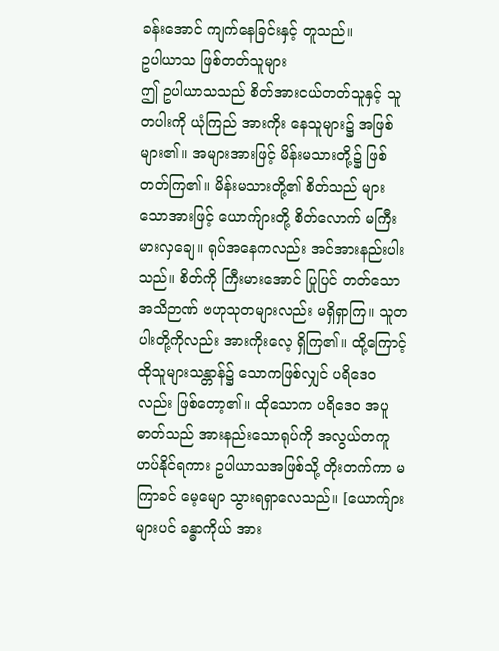ခန်းအောင် ကျက်နေခြင်းနှင့် တူသည်။
ဥပါယာသ ဖြစ်တတ်သူများ
ဤ ဥပါယာသသည် စိတ်အားငယ်တတ်သူနှင့် သူတပါးကို ယုံကြည် အားကိုး နေသူများ၌ အဖြစ်များ၏။ အများအားဖြင့် မိန်းမသားတို့၌ ဖြစ်တတ်ကြ၏။ မိန်းမသားတို့၏ စိတ်သည် များသောအားဖြင့် ယောက်ျားတို့ စိတ်လောက် မကြီးမားလှချေ။ ရုပ်အနေကလည်း အင်အားနည်းပါးသည်။ စိတ်ကို ကြီးမားအောင် ပြုပြင် တတ်သော အသိဉာဏ် ဗဟုသုတများလည်း မရှိရှာကြ။ သူတပါးတို့ကိုလည်း အားကိုးလေ့ ရှိကြ၏။ ထို့ကြောင့် ထိုသူများသန္တာန်၌ သောကဖြစ်လျှင် ပရိဒေဝလည်း ဖြစ်တော့၏။ ထိုသောက ပရိဒေဝ အပူဓာတ်သည် အားနည်းသောရုပ်ကို အလွယ်တကူ ဟပ်နိုင်ရကား ဥပါယာသအဖြစ်သို့ တိုးတက်ကာ မကြာခင် မေ့မျော သွားရရှာလေသည်။ [ယောက်ျားများပင် ခန္ဓာကိုယ် အား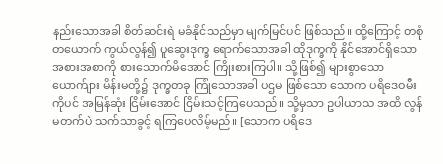နည်းသောအခါ စိတ်ဆင်းရဲ မခံနိုင်သည်မှာ မျက်မြင်ပင် ဖြစ်သည်။ ထို့ကြောင့် တစုံတယောက် ကွယ်လွန်၍ ပူဆွေးဒုက္ခ ရောက်သောအခါ ထိုဒုက္ခကို နိုင်အောင်ရှိသော အစားအစာကို စားသောက်မိအောင် ကြိုးစားကြပါ။ သို့ဖြစ်၍ များစွာသော ယောက်ျား မိန်းမတို့၌ ဒုက္ခတခု ကြုံသောအခါ ပဌမ ဖြစ်သော သောက ပရိဒေဝမီးကိုပင် အမြန်ဆုံး ငြိမ်းအောင် ငြိမ်းသင့်ကြပေသည်။ သို့မှသာ ဥပါယာသ အထိ လွန်မတက်ပဲ သက်သာခွင့် ရကြပေလိမ့်မည်။ [သောက ပရိဒေ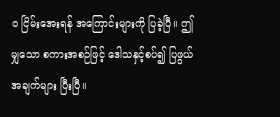ဝ ငြိမ်းအေးရန် အကြောင်းများကို ပြခဲ့ပြီ။ ဤမျှသော စကားအစဉ်ဖြင့် ဒေါသနှင့်စပ်၍ ပြဖွယ် အချက်များ ပြီးပြီ။